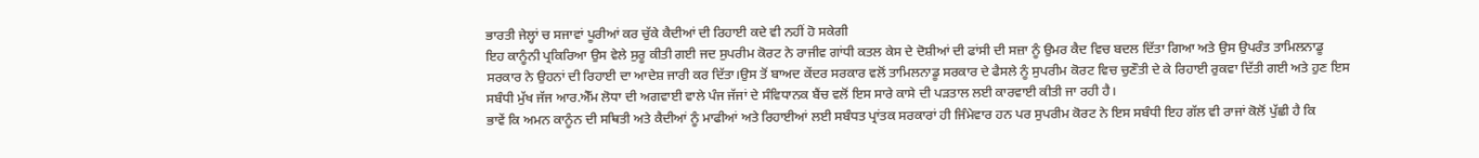ਭਾਰਤੀ ਜੇਲ੍ਹਾਂ ਚ ਸਜਾਵਾਂ ਪੂਰੀਆਂ ਕਰ ਚੁੱਕੇ ਕੈਦੀਆਂ ਦੀ ਰਿਹਾਈ ਕਦੇ ਵੀ ਨਹੀਂ ਹੋ ਸਕੇਗੀ
ਇਹ ਕਾਨੂੰਨੀ ਪ੍ਰਕਿਰਿਆ ਉਸ ਵੇਲੇ ਸੁਰੂ ਕੀਤੀ ਗਈ ਜਦ ਸੁਪਰੀਮ ਕੋਰਟ ਨੇ ਰਾਜੀਵ ਗਾਂਧੀ ਕਤਲ ਕੇਸ ਦੇ ਦੋਸ਼ੀਆਂ ਦੀ ਫਾਂਸੀ ਦੀ ਸਜ਼ਾ ਨੂੰ ਉਮਰ ਕੈਦ ਵਿਚ ਬਦਲ ਦਿੱਤਾ ਗਿਆ ਅਤੇ ਉਸ ਉਪਰੰਤ ਤਾਮਿਲਨਾਡੂ ਸਰਕਾਰ ਨੇ ਉਹਨਾਂ ਦੀ ਰਿਹਾਈ ਦਾ ਆਦੇਸ਼ ਜਾਰੀ ਕਰ ਦਿੱਤਾ।ਉਸ ਤੋਂ ਬਾਅਦ ਕੇਂਦਰ ਸਰਕਾਰ ਵਲੋਂ ਤਾਮਿਲਨਾਡੂ ਸਰਕਾਰ ਦੇ ਫੈਸਲੇ ਨੂੰ ਸੁਪਰੀਮ ਕੋਰਟ ਵਿਚ ਚੁਣੌਤੀ ਦੇ ਕੇ ਰਿਹਾਈ ਰੁਕਵਾ ਦਿੱਤੀ ਗਈ ਅਤੇ ਹੁਣ ਇਸ ਸਬੰਧੀ ਮੁੱਖ ਜੱਜ ਆਰ.ਐੱਮ ਲੋਧਾ ਦੀ ਅਗਵਾਈ ਵਾਲੇ ਪੰਜ ਜੱਜਾਂ ਦੇ ਸੰਵਿਧਾਨਕ ਬੈਂਚ ਵਲੋਂ ਇਸ ਸਾਰੇ ਕਾਸੇ ਦੀ ਪੜਤਾਲ ਲਈ ਕਾਰਵਾਈ ਕੀਤੀ ਜਾ ਰਹੀ ਹੈ।
ਭਾਵੇਂ ਕਿ ਅਮਨ ਕਾਨੂੰਨ ਦੀ ਸਥਿਤੀ ਅਤੇ ਕੈਦੀਆਂ ਨੂੰ ਮਾਫੀਆਂ ਅਤੇ ਰਿਹਾਈਆਂ ਲਈ ਸਬੰਧਤ ਪ੍ਰਾਂਤਕ ਸਰਕਾਰਾਂ ਹੀ ਜਿੰਮੇਵਾਰ ਹਨ ਪਰ ਸੁਪਰੀਮ ਕੋਰਟ ਨੇ ਇਸ ਸਬੰਧੀ ਇਹ ਗੱਲ ਵੀ ਰਾਜਾਂ ਕੋਲੋਂ ਪੁੱਛੀ ਹੈ ਕਿ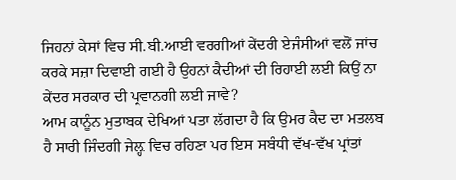ਜਿਹਨਾਂ ਕੇਸਾਂ ਵਿਚ ਸੀ.ਬੀ.ਆਈ ਵਰਗੀਆਂ ਕੇਂਦਰੀ ਏਜੰਸੀਆਂ ਵਲੋਂ ਜਾਂਚ ਕਰਕੇ ਸਜ਼ਾ ਦਿਵਾਈ ਗਈ ਹੈ ਉਹਨਾਂ ਕੈਦੀਆਂ ਦੀ ਰਿਹਾਈ ਲਈ ਕਿਉਂ ਨਾ ਕੇਂਦਰ ਸਰਕਾਰ ਦੀ ਪ੍ਰਵਾਨਗੀ ਲਈ ਜਾਵੇ?
ਆਮ ਕਾਨੂੰਨ ਮੁਤਾਬਕ ਦੇਖਿਆਂ ਪਤਾ ਲੱਗਦਾ ਹੈ ਕਿ ਉਮਰ ਕੈਦ ਦਾ ਮਤਲਬ ਹੈ ਸਾਰੀ ਜਿੰਦਗੀ ਜੇਲ਼੍ਹ ਵਿਚ ਰਹਿਣਾ ਪਰ ਇਸ ਸਬੰਧੀ ਵੱਖ-ਵੱਖ ਪ੍ਰਾਂਤਾਂ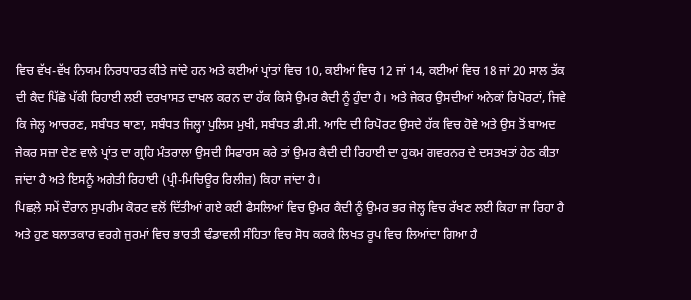ਵਿਚ ਵੱਖ-ਵੱਖ ਨਿਯਮ ਨਿਰਧਾਰਤ ਕੀਤੇ ਜਾਂਦੇ ਹਨ ਅਤੇ ਕਈਆਂ ਪ੍ਰਾਂਤਾਂ ਵਿਚ 10, ਕਈਆਂ ਵਿਚ 12 ਜਾਂ 14, ਕਈਆਂ ਵਿਚ 18 ਜਾਂ 20 ਸਾਲ ਤੱਕ ਦੀ ਕੈਦ ਪਿੱਛੋ ਪੱਕੀ ਰਿਹਾਈ ਲਈ ਦਰਖਾਸਤ ਦਾਖਲ ਕਰਨ ਦਾ ਹੱਕ ਕਿਸੇ ਉਮਰ ਕੈਦੀ ਨੂੰ ਹੁੰਦਾ ਹੈ। ਅਤੇ ਜੇਕਰ ਉਸਦੀਆਂ ਅਨੇਕਾਂ ਰਿਪੋਰਟਾਂ, ਜਿਵੇ ਕਿ ਜੇਲ੍ਹ ਆਚਰਣ, ਸਬੰਧਤ ਥਾਣਾ, ਸਬੰਧਤ ਜਿਲ੍ਹਾ ਪੁਲਿਸ ਮੁਖੀ, ਸਬੰਧਤ ਡੀ.ਸੀ. ਆਦਿ ਦੀ ਰਿਪੋਰਟ ਉਸਦੇ ਹੱਕ ਵਿਚ ਹੋਵੇ ਅਤੇ ਉਸ ਤੋਂ ਬਾਅਦ ਜੇਕਰ ਸਜ਼ਾ ਦੇਣ ਵਾਲੇ ਪ੍ਰਾਂਤ ਦਾ ਗ੍ਰਹਿ ਮੰਤਰਾਲਾ ਉਸਦੀ ਸਿਫਾਰਸ ਕਰੇ ਤਾਂ ਉਮਰ ਕੈਦੀ ਦੀ ਰਿਹਾਈ ਦਾ ਹੁਕਮ ਗਵਰਨਰ ਦੇ ਦਸਤਖਤਾਂ ਹੇਠ ਕੀਤਾ ਜਾਂਦਾ ਹੈ ਅਤੇ ਇਸਨੂੰ ਅਗੇਤੀ ਰਿਹਾਈ (ਪ੍ਰੀ-ਮਿਚਿਊਰ ਰਿਲੀਜ਼) ਕਿਹਾ ਜਾਂਦਾ ਹੈ।
ਪਿਛਲ਼ੇ ਸਮੇਂ ਦੌਰਾਨ ਸੁਪਰੀਮ ਕੋਰਟ ਵਲੋਂ ਦਿੱਤੀਆਂ ਗਏ ਕਈ ਫੈਸਲਿਆਂ ਵਿਚ ਉਮਰ ਕੈਦੀ ਨੂੰ ਉਮਰ ਭਰ ਜੇਲ੍ਹ ਵਿਚ ਰੱਖਣ ਲਈ ਕਿਹਾ ਜਾ ਰਿਹਾ ਹੈ ਅਤੇ ਹੁਣ ਬਲਾਤਕਾਰ ਵਰਗੇ ਜੁਰਮਾਂ ਵਿਚ ਭਾਰਤੀ ਢੰਡਾਵਲੀ ਸੰਹਿਤਾ ਵਿਚ ਸੋਧ ਕਰਕੇ ਲਿਖਤ ਰੂਪ ਵਿਚ ਲਿਆਂਦਾ ਗਿਆ ਹੈ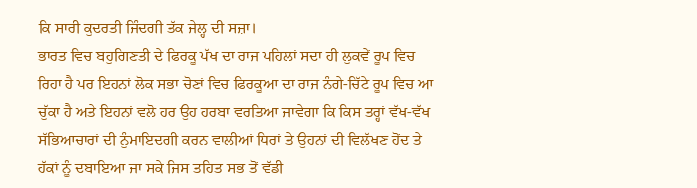ਕਿ ਸਾਰੀ ਕੁਦਰਤੀ ਜਿੰਦਗੀ ਤੱਕ ਜੇਲ੍ਹ ਦੀ ਸਜ਼ਾ।
ਭਾਰਤ ਵਿਚ ਬਹੁਗਿਣਤੀ ਦੇ ਫਿਰਕੂ ਪੱਖ ਦਾ ਰਾਜ ਪਹਿਲਾਂ ਸਦਾ ਹੀ ਲੁਕਵੇਂ ਰੂਪ ਵਿਚ ਰਿਹਾ ਹੈ ਪਰ ਇਹਨਾਂ ਲੋਕ ਸਭਾ ਚੋਣਾਂ ਵਿਚ ਫਿਰਕੂਆ ਦਾ ਰਾਜ ਨੰਗੇ-ਚਿੱਟੇ ਰੂਪ ਵਿਚ ਆ ਚੁੱਕਾ ਹੈ ਅਤੇ ਇਹਨਾਂ ਵਲੋ ਹਰ ਉਹ ਹਰਬਾ ਵਰਤਿਆ ਜਾਵੇਗਾ ਕਿ ਕਿਸ ਤਰ੍ਹਾਂ ਵੱਖ-ਵੱਖ ਸੱਭਿਆਚਾਰਾਂ ਦੀ ਨੁੰਮਾਇਦਗੀ ਕਰਨ ਵਾਲੀਆਂ ਧਿਰਾਂ ਤੇ ਉਹਨਾਂ ਦੀ ਵਿਲੱਖਣ ਹੋਂਦ ਤੇ ਹੱਕਾਂ ਨੂੰ ਦਬਾਇਆ ਜਾ ਸਕੇ ਜਿਸ ਤਹਿਤ ਸਭ ਤੋਂ ਵੱਡੀ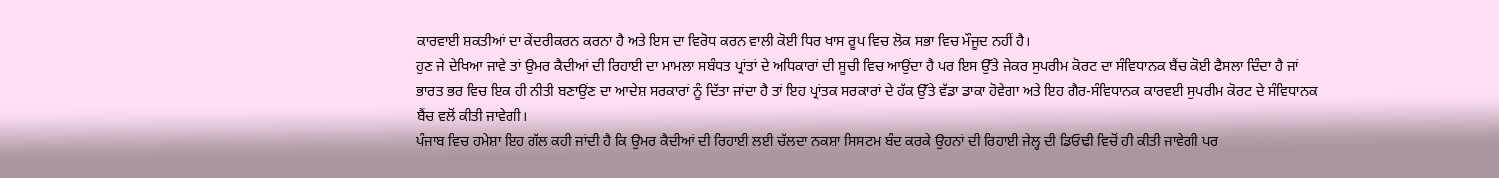ਕਾਰਵਾਈ ਸ਼ਕਤੀਆਂ ਦਾ ਕੇਂਦਰੀਕਰਨ ਕਰਨਾ ਹੈ ਅਤੇ ਇਸ ਦਾ ਵਿਰੋਧ ਕਰਨ ਵਾਲੀ ਕੋਈ ਧਿਰ ਖਾਸ ਰੂਪ ਵਿਚ ਲੋਕ ਸਭਾ ਵਿਚ ਮੌਜੂਦ ਨਹੀਂ ਹੈ।
ਹੁਣ ਜੇ ਦੇਖਿਆ ਜਾਵੇ ਤਾਂ ਉਮਰ ਕੈਦੀਆਂ ਦੀ ਰਿਹਾਈ ਦਾ ਮਾਮਲਾ ਸਬੰਧਤ ਪ੍ਰਾਂਤਾਂ ਦੇ ਅਧਿਕਾਰਾਂ ਦੀ ਸੂਚੀ ਵਿਚ ਆਉਂਦਾ ਹੈ ਪਰ ਇਸ ਉੱਤੇ ਜੇਕਰ ਸੁਪਰੀਮ ਕੋਰਟ ਦਾ ਸੰਵਿਧਾਨਕ ਬੈਂਚ ਕੋਈ ਫੈਸਲਾ ਦਿੰਦਾ ਹੈ ਜਾਂ ਭਾਰਤ ਭਰ ਵਿਚ ਇਕ ਹੀ ਨੀਤੀ ਬਣਾਉਂਣ ਦਾ ਆਦੇਸ਼ ਸਰਕਾਰਾਂ ਨੂੰ ਦਿੱਤਾ ਜਾਂਦਾ ਹੈ ਤਾਂ ਇਹ ਪ੍ਰਾਂਤਕ ਸਰਕਾਰਾਂ ਦੇ ਹੱਕ ਉੱਤੇ ਵੱਡਾ ਡਾਕਾ ਹੋਵੇਗਾ ਅਤੇ ਇਹ ਗੈਰ-ਸੰਵਿਧਾਨਕ ਕਾਰਵਈ ਸੁਪਰੀਮ ਕੋਰਟ ਦੇ ਸੰਵਿਧਾਨਕ ਬੈਂਚ ਵਲੋਂ ਕੀਤੀ ਜਾਵੇਗੀ।
ਪੰਜਾਬ ਵਿਚ ਹਮੇਸ਼ਾ ਇਹ ਗੱਲ ਕਹੀ ਜਾਂਦੀ ਹੈ ਕਿ ਉਮਰ ਕੈਦੀਆਂ ਦੀ ਰਿਹਾਈ ਲਈ ਚੱਲਦਾ ਨਕਸ਼ਾ ਸਿਸਟਮ ਬੰਦ ਕਰਕੇ ਉਹਨਾਂ ਦੀ ਰਿਹਾਈ ਜੇਲ੍ਹ ਦੀ ਡਿਓਢੀ ਵਿਚੋਂ ਹੀ ਕੀਤੀ ਜਾਵੇਗੀ ਪਰ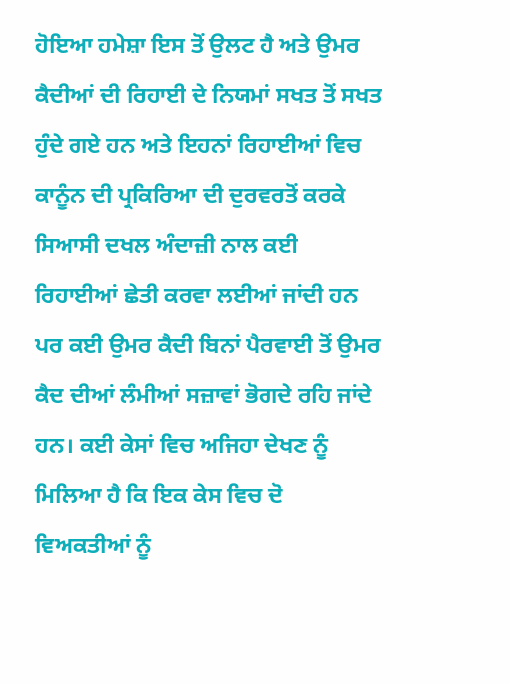ਹੋਇਆ ਹਮੇਸ਼ਾ ਇਸ ਤੋਂ ਉਲਟ ਹੈ ਅਤੇ ਉਮਰ ਕੈਦੀਆਂ ਦੀ ਰਿਹਾਈ ਦੇ ਨਿਯਮਾਂ ਸਖਤ ਤੋਂ ਸਖਤ ਹੁੰਦੇ ਗਏ ਹਨ ਅਤੇ ਇਹਨਾਂ ਰਿਹਾਈਆਂ ਵਿਚ ਕਾਨੂੰਨ ਦੀ ਪ੍ਰਕਿਰਿਆ ਦੀ ਦੁਰਵਰਤੋਂ ਕਰਕੇ ਸਿਆਸੀ ਦਖਲ ਅੰਦਾਜ਼ੀ ਨਾਲ ਕਈ ਰਿਹਾਈਆਂ ਛੇਤੀ ਕਰਵਾ ਲਈਆਂ ਜਾਂਦੀ ਹਨ ਪਰ ਕਈ ਉਮਰ ਕੈਦੀ ਬਿਨਾਂ ਪੈਰਵਾਈ ਤੋਂ ਉਮਰ ਕੈਦ ਦੀਆਂ ਲੰਮੀਆਂ ਸਜ਼ਾਵਾਂ ਭੋਗਦੇ ਰਹਿ ਜਾਂਦੇ ਹਨ। ਕਈ ਕੇਸਾਂ ਵਿਚ ਅਜਿਹਾ ਦੇਖਣ ਨੂੰ ਮਿਲਿਆ ਹੈ ਕਿ ਇਕ ਕੇਸ ਵਿਚ ਦੋ ਵਿਅਕਤੀਆਂ ਨੂੰ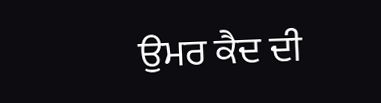ਉਮਰ ਕੈਦ ਦੀ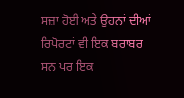ਸਜ਼ਾ ਹੋਈ ਅਤੇ ਉਹਨਾਂ ਦੀਆਂ ਰਿਪੋਰਟਾਂ ਵੀ ਇਕ ਬਰਾਬਰ ਸਨ ਪਰ ਇਕ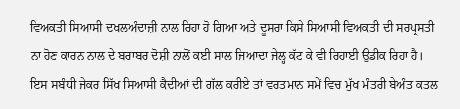ਵਿਅਕਤੀ ਸਿਆਸੀ ਦਖਲਅੰਦਾਜ਼ੀ ਨਾਲ ਰਿਹਾ ਹੋ ਗਿਆ ਅਤੇ ਦੂਸਰਾ ਕਿਸੇ ਸਿਆਸੀ ਵਿਅਕਤੀ ਦੀ ਸਰਪ੍ਰਸਤੀ ਨਾ ਹੋਣ ਕਾਰਨ ਨਾਲ ਦੇ ਬਰਾਬਰ ਦੋਸ਼ੀ ਨਾਲੋਂ ਕਈ ਸਾਲ ਜਿਆਦਾ ਜੇਲ੍ਹ ਕੱਟ ਕੇ ਵੀ ਰਿਹਾਈ ਉਡੀਕ ਰਿਹਾ ਹੈ।
ਇਸ ਸਬੰਧੀ ਜੇਕਰ ਸਿੱਖ ਸਿਆਸੀ ਕੈਦੀਆਂ ਦੀ ਗੱਲ ਕਰੀਏ ਤਾਂ ਵਰਤਮਾਨ ਸਮੇਂ ਵਿਚ ਮੁੱਖ ਮੰਤਰੀ ਬੇਅੰਤ ਕਤਲ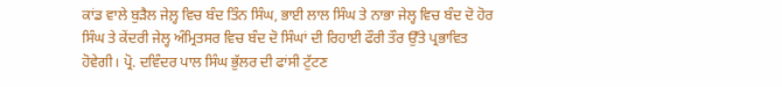ਕਾਂਡ ਵਾਲੇ ਬੁੜੈਲ ਜੇਲ਼੍ਹ ਵਿਚ ਬੰਦ ਤਿੰਨ ਸਿੰਘ, ਭਾਈ ਲਾਲ ਸਿੰਘ ਤੇ ਨਾਭਾ ਜੇਲ੍ਹ ਵਿਚ ਬੰਦ ਦੋ ਹੋਰ ਸਿੰਘ ਤੇ ਕੇਂਦਰੀ ਜੇਲ੍ਹ ਅੰਮ੍ਰਿਤਸਰ ਵਿਚ ਬੰਦ ਦੋ ਸਿੰਘਾਂ ਦੀ ਰਿਹਾਈ ਫੌਰੀ ਤੌਰ ਉੱਤੇ ਪ੍ਰਭਾਵਿਤ ਹੋਵੇਗੀ। ਪ੍ਰੋ. ਦਵਿੰਦਰ ਪਾਲ ਸਿੰਘ ਭੁੱਲਰ ਦੀ ਫਾਂਸੀ ਟੁੱਟਣ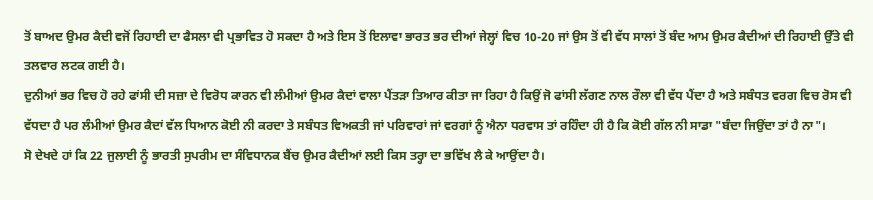ਤੋਂ ਬਾਅਦ ਉਮਰ ਕੈਦੀ ਵਜੋਂ ਰਿਹਾਈ ਦਾ ਫੈਸਲਾ ਵੀ ਪ੍ਰਭਾਵਿਤ ਹੋ ਸਕਦਾ ਹੈ ਅਤੇ ਇਸ ਤੋਂ ਇਲਾਵਾ ਭਾਰਤ ਭਰ ਦੀਆਂ ਜੇਲ੍ਹਾਂ ਵਿਚ 10-20 ਜਾਂ ਉਸ ਤੋਂ ਵੀ ਵੱਧ ਸਾਲਾਂ ਤੋਂ ਬੰਦ ਆਮ ਉਮਰ ਕੈਦੀਆਂ ਦੀ ਰਿਹਾਈ ਉੱਤੇ ਵੀ ਤਲਵਾਰ ਲਟਕ ਗਈ ਹੈ।
ਦੁਨੀਆਂ ਭਰ ਵਿਚ ਹੋ ਰਹੇ ਫਾਂਸੀ ਦੀ ਸਜ਼ਾ ਦੇ ਵਿਰੋਧ ਕਾਰਨ ਵੀ ਲੰਮੀਆਂ ਉਮਰ ਕੈਦਾਂ ਵਾਲਾ ਪੈਂਤੜਾ ਤਿਆਰ ਕੀਤਾ ਜਾ ਰਿਹਾ ਹੈ ਕਿਉਂ ਜੋ ਫਾਂਸੀ ਲੱਗਣ ਨਾਲ ਰੌਲਾ ਵੀ ਵੱਧ ਪੈਂਦਾ ਹੈ ਅਤੇ ਸਬੰਧਤ ਵਰਗ ਵਿਚ ਰੋਸ ਵੀ ਵੱਧਦਾ ਹੈ ਪਰ ਲੰਮੀਆਂ ਉਮਰ ਕੈਦਾਂ ਵੱਲ ਧਿਆਨ ਕੋਈ ਨੀ ਕਰਦਾ ਤੇ ਸਬੰਧਤ ਵਿਅਕਤੀ ਜਾਂ ਪਰਿਵਾਰਾਂ ਜਾਂ ਵਰਗਾਂ ਨੂੰ ਐਨਾ ਧਰਵਾਸ ਤਾਂ ਰਹਿੰਦਾ ਹੀ ਹੈ ਕਿ ਕੋਈ ਗੱਲ ਨੀ ਸਾਡਾ "ਬੰਦਾ ਜਿਉਂਦਾ ਤਾਂ ਹੈ ਨਾ"।
ਸੋ ਦੇਖਦੇ ਹਾਂ ਕਿ 22 ਜੁਲਾਈ ਨੂੰ ਭਾਰਤੀ ਸੁਪਰੀਮ ਦਾ ਸੰਵਿਧਾਨਕ ਬੈਂਚ ਉਮਰ ਕੈਦੀਆਂ ਲਈ ਕਿਸ ਤਰ੍ਹਾ ਦਾ ਭਵਿੱਖ ਲੈ ਕੇ ਆਉਂਦਾ ਹੈ।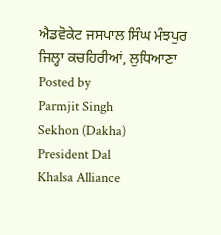ਐਡਵੋਕੇਟ ਜਸਪਾਲ ਸਿੰਘ ਮੰਝਪੁਰ
ਜਿਲ੍ਹਾ ਕਚਹਿਰੀਆਂ, ਲੁਧਿਆਣਾ
Posted by
Parmjit Singh
Sekhon (Dakha)
President Dal
Khalsa Alliance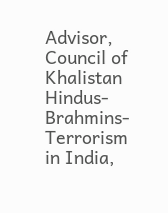Advisor,
Council of Khalistan
Hindus-Brahmins-Terrorism
in India,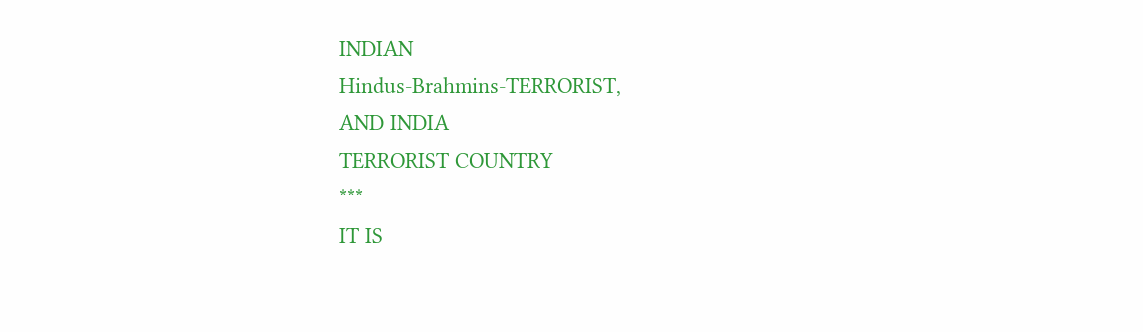INDIAN
Hindus-Brahmins-TERRORIST,
AND INDIA
TERRORIST COUNTRY
***
IT IS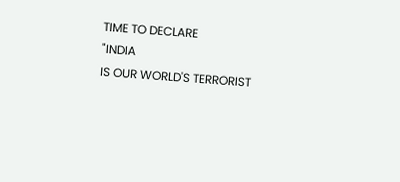TIME TO DECLARE
"INDIA
IS OUR WORLD'S TERRORIST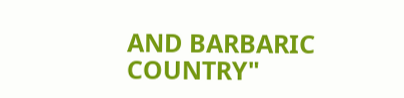AND BARBARIC COUNTRY"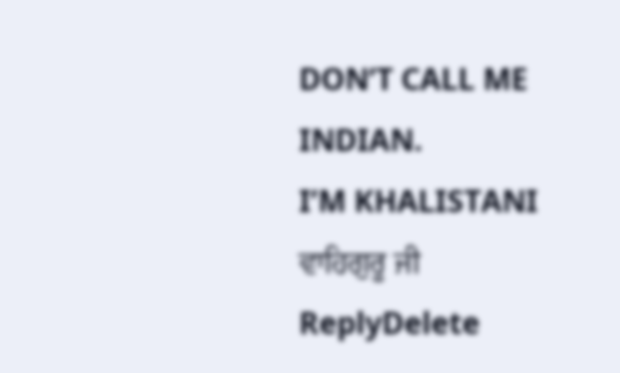DON’T CALL ME
INDIAN.
I’M KHALISTANI
ਵਾਹਿਗੁਰੂ ਜੀ
ReplyDelete